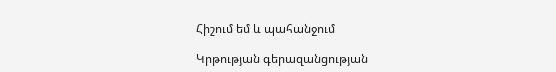Հիշում եմ և պահանջում

Կրթության գերազանցության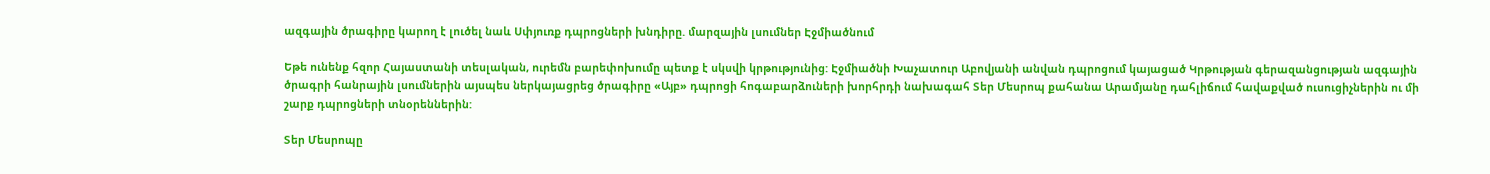ազգային ծրագիրը կարող է լուծել նաև Սփյուռք դպրոցների խնդիրը. մարզային լսումներ Էջմիածնում

Եթե ունենք հզոր Հայաստանի տեսլական, ուրեմն բարեփոխումը պետք է սկսվի կրթությունից: Էջմիածնի Խաչատուր Աբովյանի անվան դպրոցում կայացած Կրթության գերազանցության ազգային ծրագրի հանրային լսումներին այսպես ներկայացրեց ծրագիրը «Այբ» դպրոցի հոգաբարձուների խորհրդի նախագահ Տեր Մեսրոպ քահանա Արամյանը դահլիճում հավաքված ուսուցիչներին ու մի շարք դպրոցների տնօրեններին:

Տեր Մեսրոպը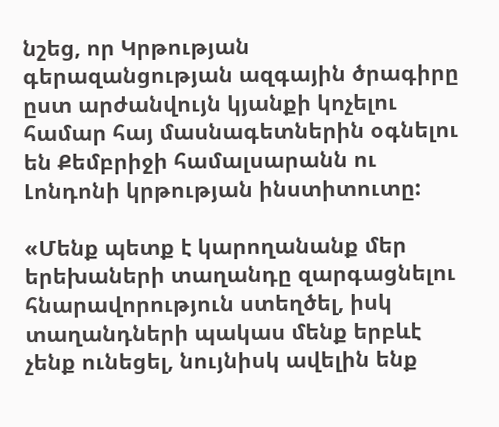նշեց, որ Կրթության գերազանցության ազգային ծրագիրը ըստ արժանվույն կյանքի կոչելու համար հայ մասնագետներին օգնելու են Քեմբրիջի համալսարանն ու Լոնդոնի կրթության ինստիտուտը:

«Մենք պետք է կարողանանք մեր երեխաների տաղանդը զարգացնելու հնարավորություն ստեղծել, իսկ տաղանդների պակաս մենք երբևէ չենք ունեցել, նույնիսկ ավելին ենք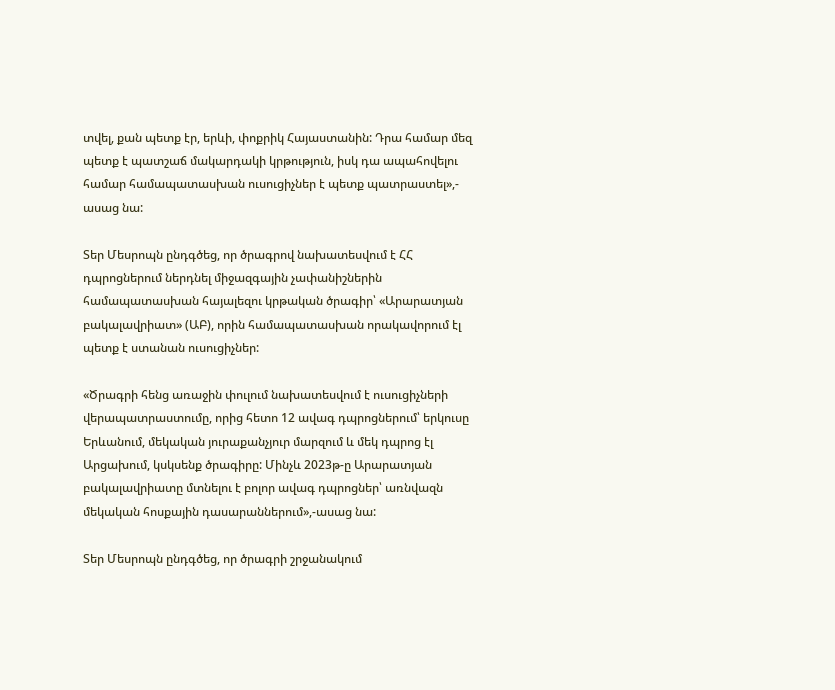տվել, քան պետք էր, երևի, փոքրիկ Հայաստանին: Դրա համար մեզ պետք է պատշաճ մակարդակի կրթություն, իսկ դա ապահովելու համար համապատասխան ուսուցիչներ է պետք պատրաստել»,- ասաց նա:

Տեր Մեսրոպն ընդգծեց, որ ծրագրով նախատեսվում է ՀՀ դպրոցներում ներդնել միջազգային չափանիշներին համապատասխան հայալեզու կրթական ծրագիր՝ «Արարատյան բակալավրիատ» (ԱԲ), որին համապատասխան որակավորում էլ պետք է ստանան ուսուցիչներ:

«Ծրագրի հենց առաջին փուլում նախատեսվում է ուսուցիչների վերապատրաստումը, որից հետո 12 ավագ դպրոցներում՝ երկուսը Երևանում, մեկական յուրաքանչյուր մարզում և մեկ դպրոց էլ Արցախում, կսկսենք ծրագիրը: Մինչև 2023թ-ը Արարատյան բակալավրիատը մտնելու է բոլոր ավագ դպրոցներ՝ առնվազն մեկական հոսքային դասարաններում»,-ասաց նա:

Տեր Մեսրոպն ընդգծեց, որ ծրագրի շրջանակում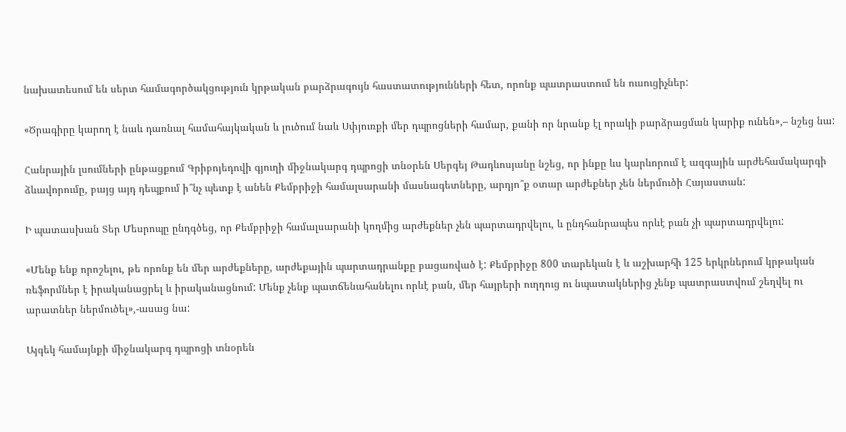նախատեսում են սերտ համագործակցություն կրթական բարձրագույն հաստատությունների հետ, որոնք պատրաստում են ուսուցիչներ:

«Ծրագիրը կարող է նաև դառնալ համահայկական և լուծում նաև Սփյուռքի մեր դպրոցների համար, քանի որ նրանք էլ որակի բարձրացման կարիք ունեն»,– նշեց նա:

Հանրային լսումների ընթացքում Գրիբոյեդովի գյուղի միջնակարգ դպրոցի տնօրեն Սերգեյ Թադևոսյանը նշեց, որ ինքը ևս կարևորում է ազգային արժեհամակարգի ձևավորումը, բայց այդ դեպքում ի՞նչ պետք է անեն Քեմբրիջի համալսարանի մասնագետները, արդյո՞ք օտար արժեքներ չեն ներմուծի Հայաստան:

Ի պատասխան Տեր Մեսրոպը ընդգծեց, որ Քեմբրիջի համալսարանի կողմից արժեքներ չեն պարտադրվելու, և ընդհանրապես որևէ բան չի պարտադրվելու:

«Մենք ենք որոշելու, թե որոնք են մեր արժեքները, արժեքային պարտադրանքը բացառված է: Քեմբրիջը 800 տարեկան է և աշխարհի 125 երկրներում կրթական ռեֆորմներ է իրականացրել և իրականացնում: Մենք չենք պատճենահանելու որևէ բան, մեր հայրերի ուղղուց ու նպատակներից չենք պատրաստվում շեղվել ու արատներ ներմուծել»,-ասաց նա:

Այգեկ համայնքի միջնակարգ դպրոցի տնօրեն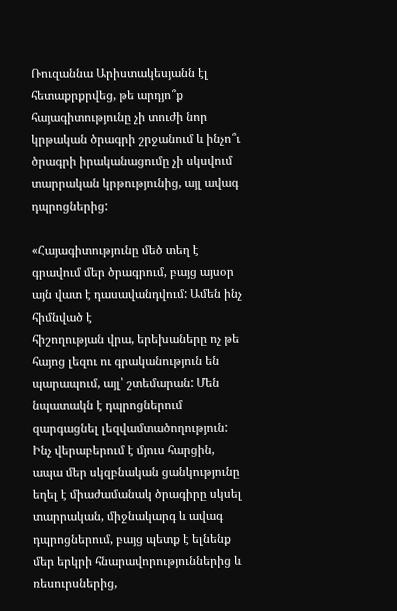Ռուզաննա Արիստակեսյանն էլ հետաքրքրվեց, թե արդյո՞ք հայագիտությունը չի տուժի նոր կրթական ծրագրի շրջանում և ինչո՞ւ ծրագրի իրականացումը չի սկսվում տարրական կրթությունից, այլ ավագ դպրոցներից:

«Հայագիտությունը մեծ տեղ է գրավում մեր ծրագրում, բայց այսօր այն վատ է դասավանդվում: Ամեն ինչ հիմնված է
հիշողության վրա, երեխաները ոչ թե հայոց լեզու ու գրականություն են պարապում, այլ՝ շտեմարան: Մեն նպատակն է դպրոցներում զարգացնել լեզվամտածողություն: Ինչ վերաբերում է մյուս հարցին, ապա մեր սկզբնական ցանկությունը եղել է միաժամանակ ծրագիրը սկսել տարրական, միջնակարգ և ավագ դպրոցներում, բայց պետք է ելնենք մեր երկրի հնարավորություններից և ռեսուրսներից,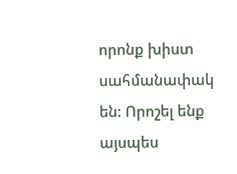որոնք խիստ սահմանափակ են: Որոշել ենք այսպես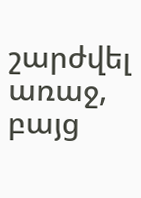շարժվել առաջ, բայց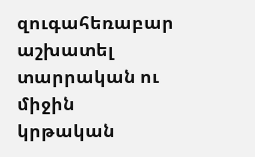զուգահեռաբար աշխատել տարրական ու միջին կրթական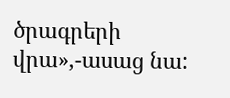ծրագրերի վրա»,-ասաց նա: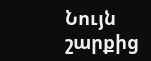Նույն շարքից